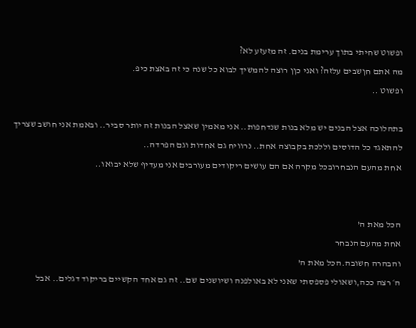ופשוט שחיתי בתוך ערימת בנים. זה מזעזע לא?
מה אתם חןשבים עלזה? ואני כןן רוצה להמשיך לבוא כל שנה כי זה באצת כיפ.
ופשוט ..

בתהלוכה אצל הבנים יש מלא בנות שנדחפות.. אני מאמין שאצל הבנות זה יותר סביר.. ובאמת אני חושב שצריך להתאגד כל הדוסים וללכת בקבוצה אחת.. נרוויח גם אחדות וגם הפרדה..
אחת מהעם הנבחרובכל מקרה אם הם עושים ריקודים מעורבים אני מעדיף שלא יבואו..


הכל מאת ה'
אחת מהעם הנבחר
והבהרה חשובה.הכל מאת ה'
ה׳ רצה ככה,ושאולי פספסתי שאני לא באולפנה ושיושנים שם.. זה גם אחד הקשיים בריקוד דגלים.. אבל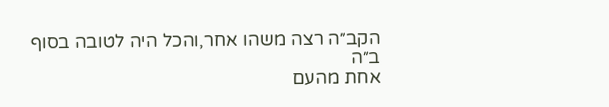הקב״ה רצה משהו אחר,והכל היה לטובה בסוף
ב״ה
אחת מהעם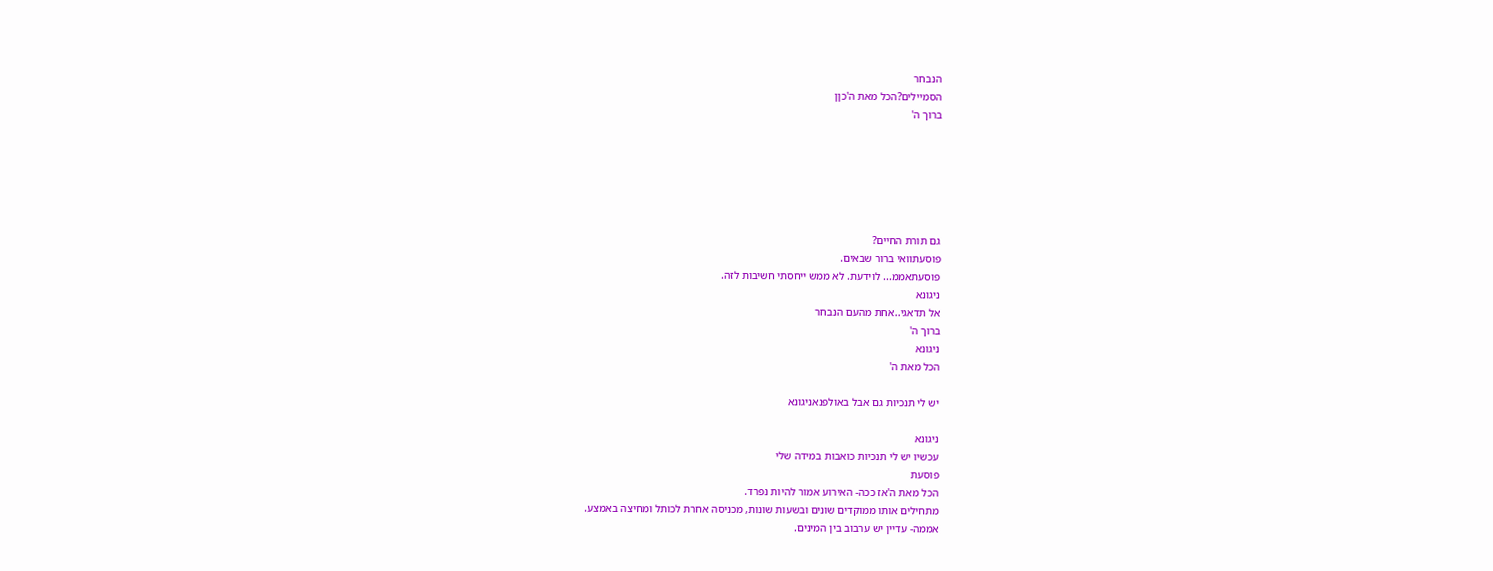הנבחר
הסמיילים?הכל מאת ה'כןן
ברוך ה'






גם תורת החיים?
פוסעתוואי ברור שבאים.
פוסעתאממ... לוידעת. לא ממש ייחסתי חשיבות לזה.
ניגונא
אל תדאגי..אחת מהעם הנבחר
ברוך ה'
ניגונא
הכל מאת ה'

יש לי תנכיות גם אבל באולפנאניגונא

ניגונא
עכשיו יש לי תנכיות כואבות במידה שלי
פוסעת
הכל מאת ה'אז ככה- האירוע אמור להיות נפרד.
מתחילים אותו ממוקדים שונים ובשעות שונות, מכניסה אחרת לכותל ומחיצה באמצע.
אממה- עדיין יש ערבוב בין המינים.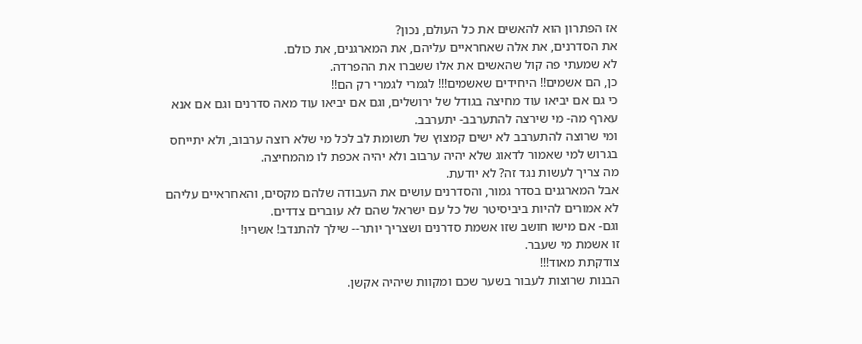אז הפתרון הוא להאשים את כל העולם, נכון?
את הסדרנים, את אלה שאחראיים עליהם, את המארגנים, את כולם.
לא שמעתי פה קול שהאשים את אלו ששברו את ההפרדה.
כן, הם אשמים!! היחידים שאשמים!!! לגמרי לגמרי רק הם!!
כי גם אם יביאו עוד מחיצה בגודל של ירושלים, וגם אם יביאו עוד מאה סדרנים וגם אם אנא עארף מה- מי שירצה להתערבב- יתערבב.
ומי שרוצה להתערבב לא ישים קמצוץ של תשומת לב לכל מי שלא רוצה ערבוב, ולא יתייחס בגרוש למי שאמור לדאוג שלא יהיה ערבוב ולא יהיה אכפת לו מהמחיצה.
מה צריך לעשות נגד זה? לא יודעת.
אבל המארגנים בסדר גמור, והסדרנים עושים את העבודה שלהם מקסים, והאחראיים עליהם לא אמורים להיות ביביסיטר של כל עם ישראל שהם לא עוברים צדדים.
וגם- אם מישו חושב שזו אשמת סדרנים ושצריך יותר-- שילך להתנדב! אשריו!
זו אשמת מי שעבר.
צודקתת מאוד!!!
הבנות שרוצות לעבור בשער שכם ומקוות שיהיה אקשן.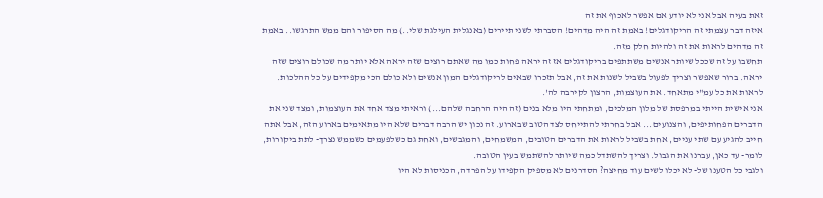זאת בעיה אבל אני לא יודע אם אפשר לאכוף את זה
איזה דבר עצמתי זה הריקודגלים! באמת זה היה מדהים! הסברתי לשני תיירים (באנגלית העילגת שלי..) מה הסיפור והם ממש התרגשו.. באמת זה מדהים לראות את זה ולהיות חלק מזה.
תחשבו על זה שככל שיותר אנשים משתתפים בריקודגלים אז זה יראה פחות כמו מה שאתם רוצים שזה יראה אלא יותר מה שכולם רוצים שזה יראה. ברור שאפשר וצריך לפעול בשביל לשנות את זה, אבל תזכרו שבאים לריקודגלים המון אנשים ולא כולם הכי מקפידים על כל ההלכות.
לראות את כל עמ"י מתאחד. את העוצמות, הרצון לקירבה לה'.
אני אישית הייתי במרפסת של מלון המלכים, ומתחתי היו מלא בנים (זה היה הרחבה שלהם...) וראיתי מצד אחד את העוצמות, ומצד שני את הדברים הפחותיפים, והצנועים... אבל בחרתי להתייחס לצד הטוב שבארוע. זה נכון יש הרבה דברים שלא היו מתאימים בארוע הזה, אבל אתה חייב להגיע עם שתי עניים, אחת בשביל לראות את הדברים הטובים, המשמחים, והמגבשים, ואחת גם כשלפעמים כשממש נצרך- לתת ביקורות, לומר- עד כאן, עברנו את הגבול. וצריך להשתדל כמה שיותר להשתמש בעין הטובה.
ולגבי כל הטענו של- לא יכלו לשים עוד מחיצה? הסדרנים לא מספיק הקפידו על הפרדה, הכניסות לא היו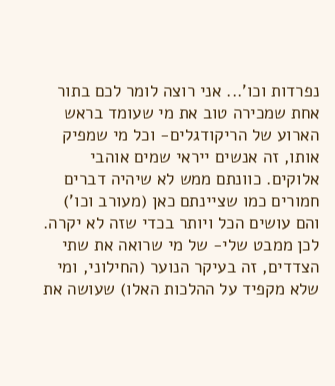נפרדות וכו'... אני רוצה לומר לכם בתור אחת שמכירה טוב את מי שעומד בראש הארוע של הריקודגלים- וכל מי שמפיק אותו, זה אנשים ייראי שמים אוהבי אלוקים. כוונתם ממש לא שיהיה דברים חמורים כמו שציינתם כאן (מעורב וכו') והם עושים הכל ויותר בכדי שזה לא יקרה. לכן ממבט שלי- של מי שרואה את שתי הצדדים, זה בעיקר הנוער (החילוני, ומי שלא מקפיד על ההלכות האלו) שעושה את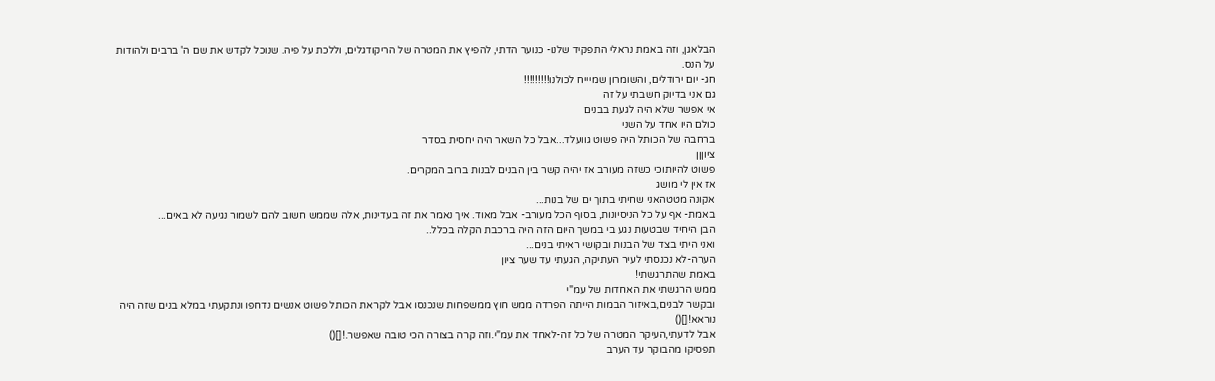הבלאגן, וזה באמת נראלי התפקיד שלנו- כנוער הדתי, להפיץ את המטרה של הריקודגלים, וללכת על פיה. שנוכל לקדש את שם ה' ברבים ולהודות על הנס.
חג- יום ירודלים, והשומרון שמיייח לכולנו!!!!!!!!!
גם אני בדיוק חשבתי על זה
אי אפשר שלא היה לגעת בבנים
כולם היו אחד על השני
ברחבה של הכותל היה פשוט גוועלד...אבל כל השאר היה יחסית בסדר
ציוןןן
פשוט להיותוכי כשזה מעורב אז יהיה קשר בין הבנים לבנות ברוב המקרים.
אז אין לי מושג
אקונה מטטהאני שחיתי בתוך ים של בנות...
באמת- אף על כל הניסיונות, בסוף הכל מעורב- אבל מאוד. איך נאמר את זה בעדינות, אלה שממש חשוב להם לשמור נגיעה לא באים...
הבן היחיד שבטעות נגע בי במשך היום הזה היה ברכבת הקלה בכלל..
ואני היתי בצד של הבנות ובקושי ראיתי בנים...
הערה-לא נכנסתי לעיר העתיקה, הגעתי עד שער ציון
באמת שהתרגשתי!
ממש הרגשתי את האחדות של עמ"י
ובקשר לבנים,באיזור הבמות הייתה הפרדה ממש חוץ ממשפחות שנכנסו אבל לקראת הכותל פשוט אנשים נדחפו ונתקעתי במלא בנים שזה היה נוראא![]()
אבל לדעתי,העיקר המטרה של כל זה-לאחד את עמ"י.וזה קרה בצורה הכי טובה שאפשר.![]()
תפסיקו מהבוקר עד הערב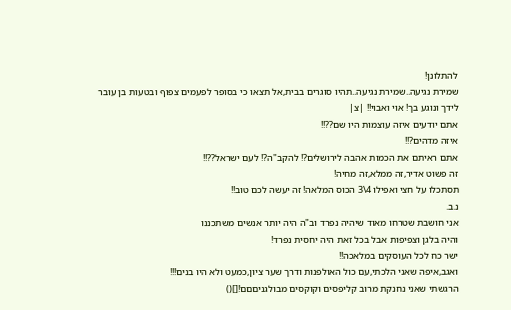להתלונן!
שמירת נגיעה..שמירת נגיעה..תהיו סוגרים בבית,אל תצאו כי בסופר לפעמים צפוף ובטעות בן עובר
לידך ונוגע בך! אוי ואבוי!! |צ|
אתם יודעים איזה עוצמות היו שם??!!
איזה מדהים?!!
אתם ראיתם את הכמות אהבה לירושלים?! להקב"ה?! לעם ישראל??!!
זה פשוט אדיר,זה ממלא,זה מחיה!
תסתכלו על חצי ואפילו 4\3 הכוס המלאה! זה יעשה לכם טוב!!
נ.ב.
אני חושבת שטרחו מאוד שיהיה נפרד וב"ה היה יותר אנשים משתכננו
והיה בלגן וצפיפות אבל בכל זאת היה יחסית נפרד!
ישר כח לכל העוסקים במלאכה!!
ואגב,איפה שאני הלכתי,עם כול האולפנות ודרך שער ציון,כמעט ולא היו בנים!!!
הרגשתי שאני נחנקת מרוב קליפסים וקוקסים מבולגניםםם![]()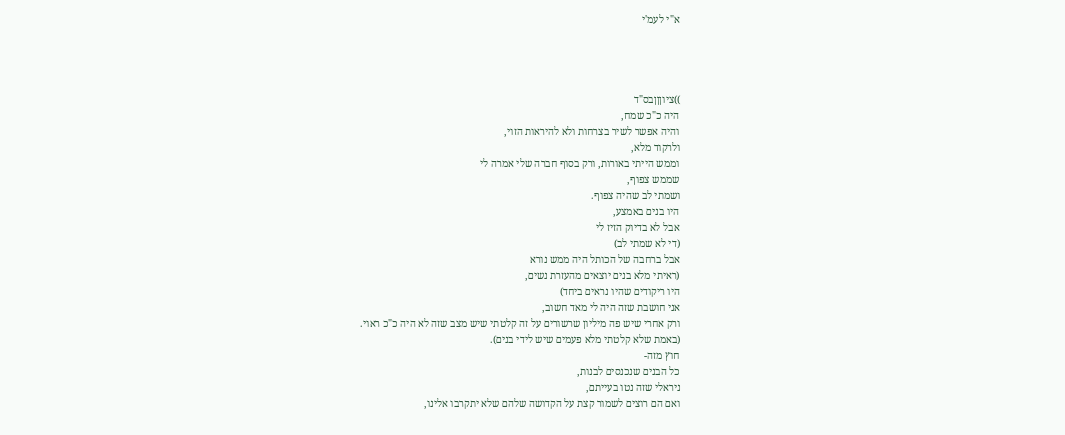א"י לעמ'י




))ציוןןןבס"ד
היה כ"כ שמח,
והיה אפשר לשיר בצרחות ולא להיראות הזוי,
ולרקוד מלא,
וממש הייתי באורות, ורק בסוף חברה שלי אמרה לי
שממש צפוף,
ושמתי לב שהיה צפוף.
היו בנים באמצע,
אבל לא בדיוק הזיז לי
(די לא שמתי לב)
אבל ברחבה של הכותל היה ממש נורא
(ראיתי מלא בנים יוצאים מהעזרת נשים,
היו ריקודים שהיו נראים ביחד)
אני חושבת שזה היה לי מאד חשוב,
ורק אחרי שיש פה מיליון שרשורים על זה קלטתי שיש מצב שזה לא היה כ"כ ראוי.
(באמת שלא קלטתי מלא פעמים שיש לידי בנים).
חוץ מזה-
כל הבנים שנכנסים לבנות,
ניראלי שזה נטו בעייתם,
ואם הם רוצים לשמור קצת על הקדושה שלהם שלא יתקרבו אלינו,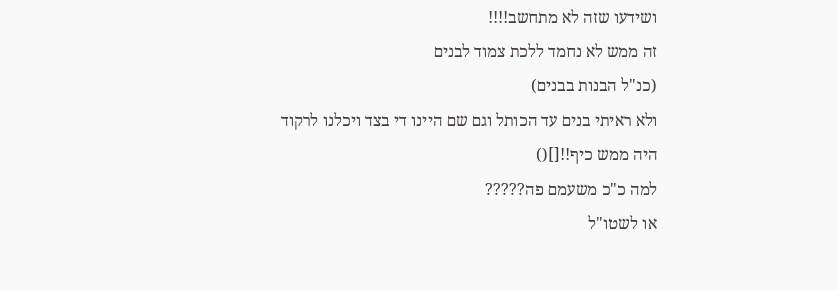ושידעו שזה לא מתחשב!!!!
זה ממש לא נחמד ללכת צמוד לבנים
(כנ"ל הבנות בבנים)
ולא ראיתי בנים עד הכותל וגם שם היינו די בצד ויכלנו לרקוד
היה ממש כיף!![]()
למה כ"כ משעמם פה?????
או לשטו"ל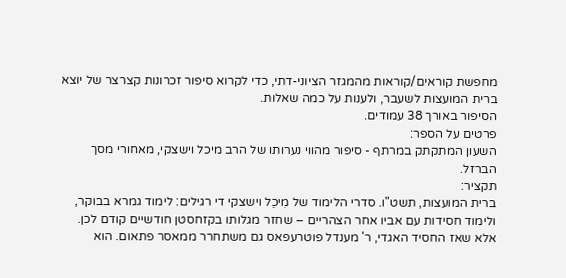מחפשת קוראים/קוראות מהמגזר הציוני-דתי, כדי לקרוא סיפור זכרונות קצרצר של יוצא ברית המועצות לשעבר, ולענות על כמה שאלות.
הסיפור באורך 38 עמודים.
פרטים על הספר:
השעון המתקתק במרתף - סיפור מהווי נערותו של הרב מיכל וישצקי, מאחורי מסך הברזל.
תקציר:
ברית המועצות, תשט"ו. סדרי הלימוד של מִיכֵל וישצקי די רגילים: לימוד גמרא בבוקר, ולימוד חסידות עם אביו אחר הצהריים – שחזר מגלותו בקזחסטן חודשיים קודם לכן.
אלא שאז החסיד האגדי, ר' מענדל פוטרעפאס גם משתחרר ממאסר פתאום. הוא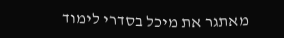מאתגר את מיכל בסדרי לימוד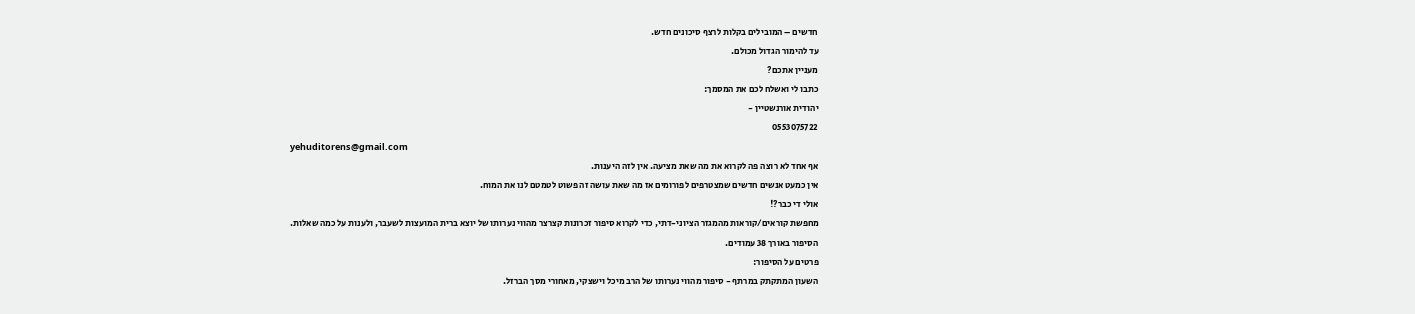חדשים – המובילים בקלות לרצף סיכונים חדש.
עד להימור הגדול מכולם.
מעניין אתכם?
כתבו לי ואשלח לכם את המסמך:
יהודית אורנשטיין -
0553075722
yehuditorens@gmail.com
אף אחד לא רוצה פה לקרוא את מה שאת מציעה. אין לזה היענות.
אין כמעט אנשים חדשים שמצטרפים לפורומים אז מה שאת עושה זה פשוט לטמטם לנו את המוח.
אולי די כבר?!
מחפשת קוראים/קוראות מהמגזר הציוני-דתי, כדי לקרוא סיפור זכרונות קצרצר מהווי נערותו של יוצא ברית המועצות לשעבר, ולענות על כמה שאלות.
הסיפור באורך 38 עמודים.
פרטים על הסיפור:
השעון המתקתק במרתף - סיפור מהווי נערותו של הרב מיכל וישצקי, מאחורי מסך הברזל.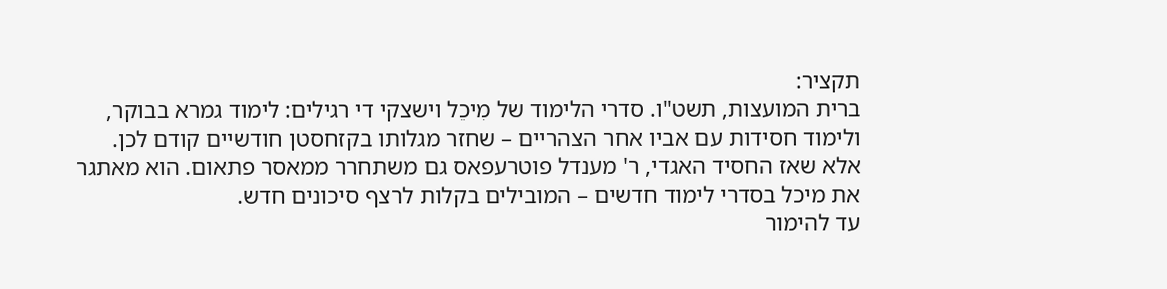תקציר:
ברית המועצות, תשט"ו. סדרי הלימוד של מִיכֵל וישצקי די רגילים: לימוד גמרא בבוקר, ולימוד חסידות עם אביו אחר הצהריים – שחזר מגלותו בקזחסטן חודשיים קודם לכן.
אלא שאז החסיד האגדי, ר' מענדל פוטרעפאס גם משתחרר ממאסר פתאום. הוא מאתגר את מיכל בסדרי לימוד חדשים – המובילים בקלות לרצף סיכונים חדש.
עד להימור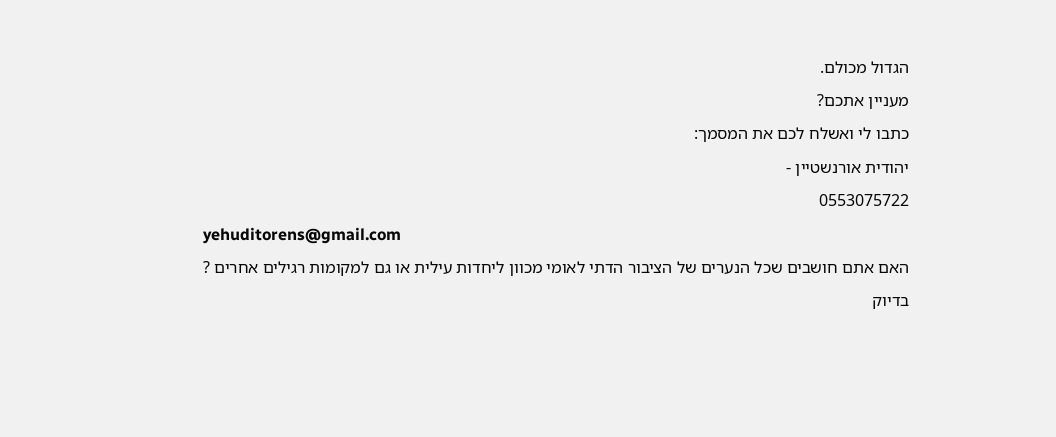הגדול מכולם.
מעניין אתכם?
כתבו לי ואשלח לכם את המסמך:
יהודית אורנשטיין -
0553075722
yehuditorens@gmail.com
האם אתם חושבים שכל הנערים של הציבור הדתי לאומי מכוון ליחדות עילית או גם למקומות רגילים אחרים ?
בדיוק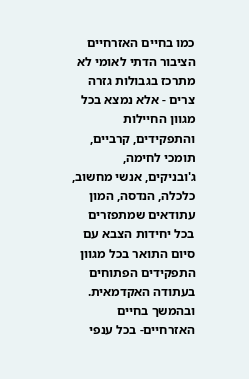כמו בחיים האזרחיים
הציבור הדתי לאומי לא מתרכז בגבולות גזרה צרים - אלא נמצא בכל מגוון החיילות והתפקידים, קרביים, תומכי לחימה, ג'ובניקים, אנשי מחשוב, כלכלה, הנדסה, המון עתודאים שמתפזרים בכל יחידות הצבא עם סיום התואר בכל מגוון התפקידים הפתוחים בעתודה האקדמאית.
ובהמשך בחיים האזרחיים- בכל ענפי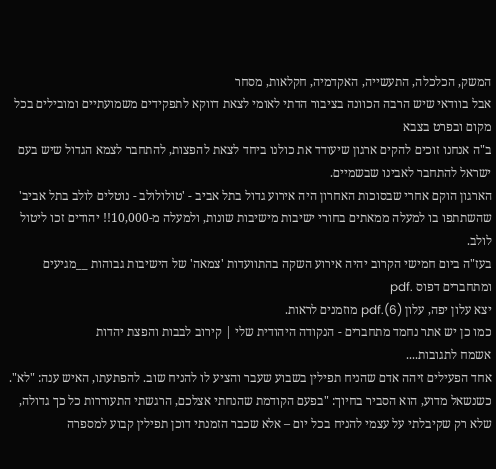המשק, הכלכלה, התעשייה, האקדמיה, חקלאות, מסחר
אבל בוודאי שיש הרבה הכוונה בציבור הדתי לאומי לצאת דווקא לתפקידים משמועתיים ומובילים בכל מקום ובפרט בצבא
ב"ה אנחנו זוכים להקים ארגון שיעודד את כולנו ביחד לצאת להפצות, להתחבר לצמא הגדול שיש בעם ישראל להתחבר לאבינו שבשמיים.
הארגון הוקם אחרי שבסוכות האחרון היה אירוע גדול בתל אביב - 'טולולולב - נוטלים לולב בתל אביב' שהשתתפו בו למעלה ממאתים בחורי ישיבות מישיבות שונות, ולמעלה מ-10,000!! יהודים זכו ליטול לולב.
בעז"ה ביום חמישי הקרוב יהיה אירוע השקה בהתוועדות 'צמאה' של הישיבות גבוהות __מגיעים ומתחברים דפוס .pdf
יצא עלון יפה, עלון (6).pdf מוזמנים לראות.
כמו כן יש אתר נחמד מתחברים - הנקודה היהודית שלי | קירוב לבבות והפצת יהדות
אשמח לתגובות....
אחד הפעילים זיהה אדם שהניח תפילין בשבוע שעבר והציע לו להניח שוב. להפתעתו, האיש ענה: "לא". כשנשאל מדוע, הוא הסביר בחיוך: "בפעם הקודמת שהנחתי אצלכם, הרגשתי התעוררות כל כך גדולה, שלא רק שקיבלתי על עצמי להניח בכל יום – אלא שכבר הזמנתי דוכן תפילין קבוע למספרה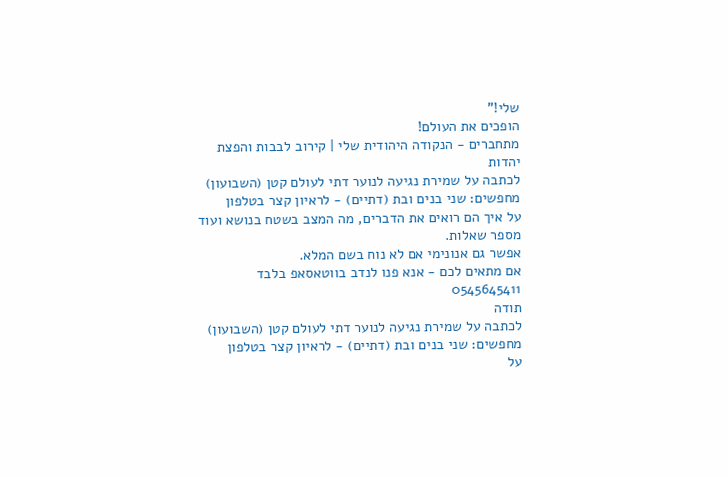שלי!"
הופכים את העולם!
מתחברים - הנקודה היהודית שלי | קירוב לבבות והפצת יהדות
לכתבה על שמירת נגיעה לנוער דתי לעולם קטן (השבועון)
מחפשים: שני בנים ובת (דתיים) - לראיון קצר בטלפון
על איך הם רואים את הדברים, מה המצב בשטח בנושא ועוד מספר שאלות.
אפשר גם אנונימי אם לא נוח בשם המלא.
אם מתאים לכם - אנא פנו לנדב בווטאסאפ בלבד 0545645411
תודה
לכתבה על שמירת נגיעה לנוער דתי לעולם קטן (השבועון)
מחפשים: שני בנים ובת (דתיים) - לראיון קצר בטלפון
על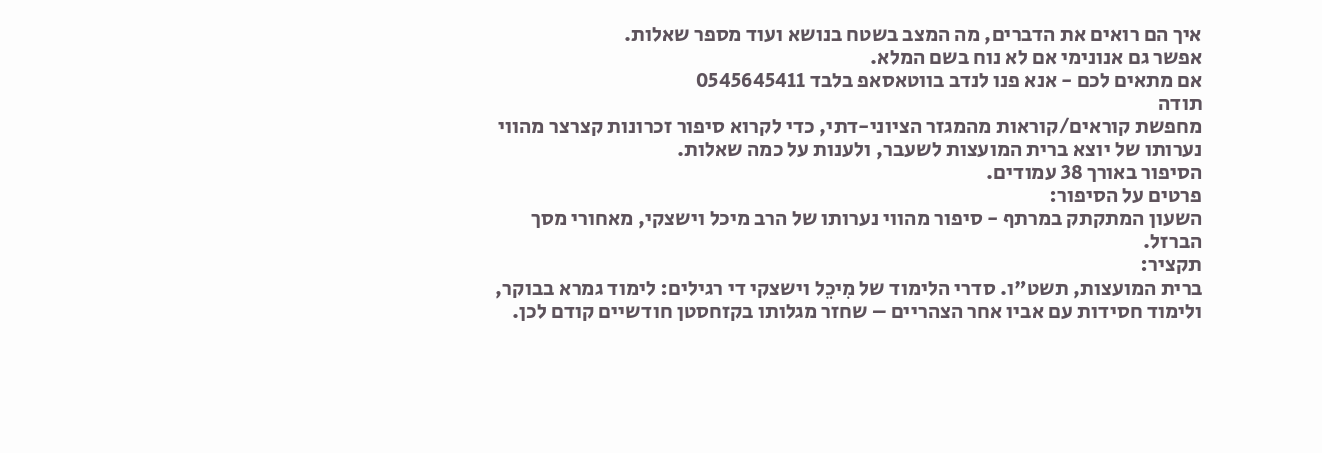איך הם רואים את הדברים, מה המצב בשטח בנושא ועוד מספר שאלות.
אפשר גם אנונימי אם לא נוח בשם המלא.
אם מתאים לכם - אנא פנו לנדב בווטאסאפ בלבד 0545645411
תודה
מחפשת קוראים/קוראות מהמגזר הציוני-דתי, כדי לקרוא סיפור זכרונות קצרצר מהווי נערותו של יוצא ברית המועצות לשעבר, ולענות על כמה שאלות.
הסיפור באורך 38 עמודים.
פרטים על הסיפור:
השעון המתקתק במרתף - סיפור מהווי נערותו של הרב מיכל וישצקי, מאחורי מסך הברזל.
תקציר:
ברית המועצות, תשט"ו. סדרי הלימוד של מִיכֵל וישצקי די רגילים: לימוד גמרא בבוקר, ולימוד חסידות עם אביו אחר הצהריים – שחזר מגלותו בקזחסטן חודשיים קודם לכן.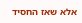אלא שאז החסיד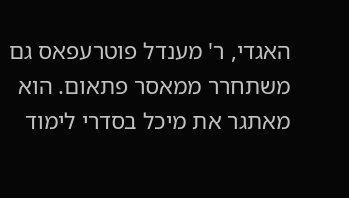האגדי, ר' מענדל פוטרעפאס גם משתחרר ממאסר פתאום. הוא מאתגר את מיכל בסדרי לימוד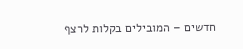חדשים – המובילים בקלות לרצף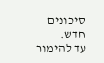סיכונים חדש.
עד להימור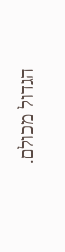הגדול מכולם.